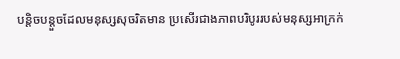បន្តិចបន្តួចដែលមនុស្សសុចរិតមាន ប្រសើរជាងភាពបរិបូររបស់មនុស្សអាក្រក់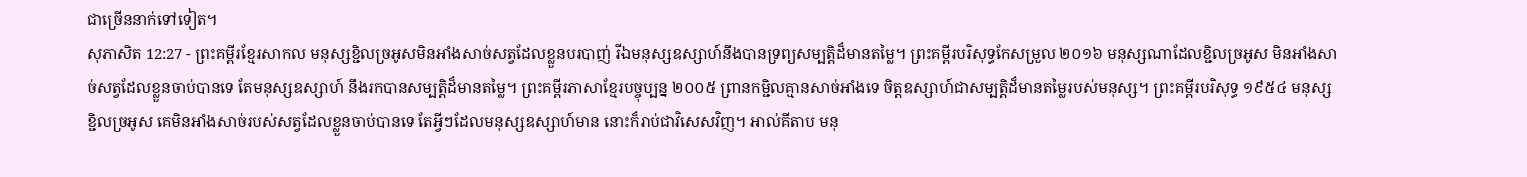ជាច្រើននាក់ទៅទៀត។
សុភាសិត 12:27 - ព្រះគម្ពីរខ្មែរសាកល មនុស្សខ្ជិលច្រអូសមិនអាំងសាច់សត្វដែលខ្លួនបរបាញ់ រីឯមនុស្សឧស្សាហ៍នឹងបានទ្រព្យសម្បត្តិដ៏មានតម្លៃ។ ព្រះគម្ពីរបរិសុទ្ធកែសម្រួល ២០១៦ មនុស្សណាដែលខ្ជិលច្រអូស មិនអាំងសាច់សត្វដែលខ្លួនចាប់បានទេ តែមនុស្សឧស្សាហ៍ នឹងរកបានសម្បត្តិដ៏មានតម្លៃ។ ព្រះគម្ពីរភាសាខ្មែរបច្ចុប្បន្ន ២០០៥ ព្រានកម្ជិលគ្មានសាច់អាំងទេ ចិត្តឧស្សាហ៍ជាសម្បត្តិដ៏មានតម្លៃរបស់មនុស្ស។ ព្រះគម្ពីរបរិសុទ្ធ ១៩៥៤ មនុស្សខ្ជិលច្រអូស គេមិនអាំងសាច់របស់សត្វដែលខ្លួនចាប់បានទេ តែអ្វីៗដែលមនុស្សឧស្សាហ៍មាន នោះក៏រាប់ជាវិសេសវិញ។ អាល់គីតាប មនុ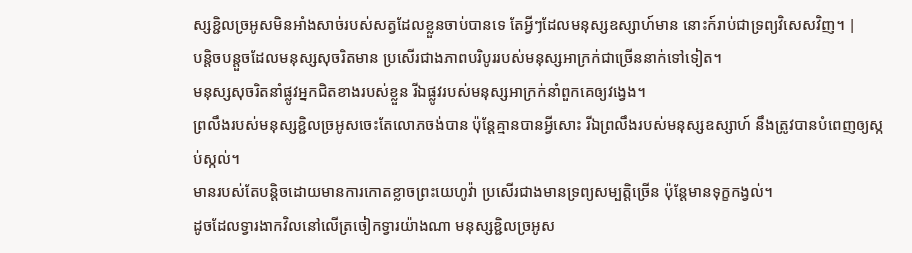ស្សខ្ជិលច្រអូសមិនអាំងសាច់របស់សត្វដែលខ្លួនចាប់បានទេ តែអ្វីៗដែលមនុស្សឧស្សាហ៍មាន នោះក៍រាប់ជាទ្រព្យវិសេសវិញ។ |
បន្តិចបន្តួចដែលមនុស្សសុចរិតមាន ប្រសើរជាងភាពបរិបូររបស់មនុស្សអាក្រក់ជាច្រើននាក់ទៅទៀត។
មនុស្សសុចរិតនាំផ្លូវអ្នកជិតខាងរបស់ខ្លួន រីឯផ្លូវរបស់មនុស្សអាក្រក់នាំពួកគេឲ្យវង្វេង។
ព្រលឹងរបស់មនុស្សខ្ជិលច្រអូសចេះតែលោភចង់បាន ប៉ុន្តែគ្មានបានអ្វីសោះ រីឯព្រលឹងរបស់មនុស្សឧស្សាហ៍ នឹងត្រូវបានបំពេញឲ្យស្កប់ស្កល់។
មានរបស់តែបន្តិចដោយមានការកោតខ្លាចព្រះយេហូវ៉ា ប្រសើរជាងមានទ្រព្យសម្បត្តិច្រើន ប៉ុន្តែមានទុក្ខកង្វល់។
ដូចដែលទ្វារងាកវិលនៅលើត្រចៀកទ្វារយ៉ាងណា មនុស្សខ្ជិលច្រអូស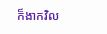ក៏ងាកវិល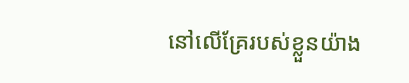នៅលើគ្រែរបស់ខ្លួនយ៉ាង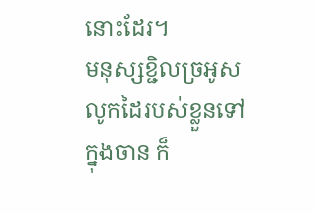នោះដែរ។
មនុស្សខ្ជិលច្រអូសលូកដៃរបស់ខ្លួនទៅក្នុងចាន ក៏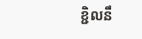ខ្ជិលនឹ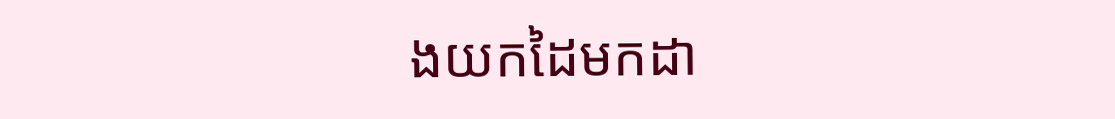ងយកដៃមកដា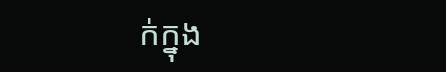ក់ក្នុង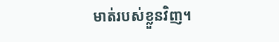មាត់របស់ខ្លួនវិញ។